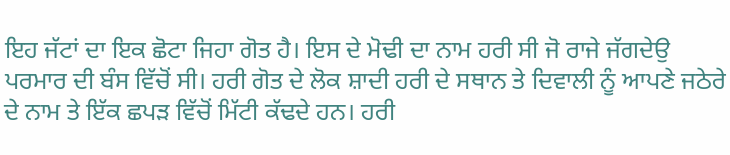ਇਹ ਜੱਟਾਂ ਦਾ ਇਕ ਛੋਟਾ ਜਿਹਾ ਗੋਤ ਹੈ। ਇਸ ਦੇ ਮੋਢੀ ਦਾ ਨਾਮ ਹਰੀ ਸੀ ਜੋ ਰਾਜੇ ਜੱਗਦੇਉ ਪਰਮਾਰ ਦੀ ਬੰਸ ਵਿੱਚੋਂ ਸੀ। ਹਰੀ ਗੋਤ ਦੇ ਲੋਕ ਸ਼ਾਦੀ ਹਰੀ ਦੇ ਸਥਾਨ ਤੇ ਦਿਵਾਲੀ ਨੂੰ ਆਪਣੇ ਜਠੇਰੇ ਦੇ ਨਾਮ ਤੇ ਇੱਕ ਛਪੜ ਵਿੱਚੋਂ ਮਿੱਟੀ ਕੱਢਦੇ ਹਨ। ਹਰੀ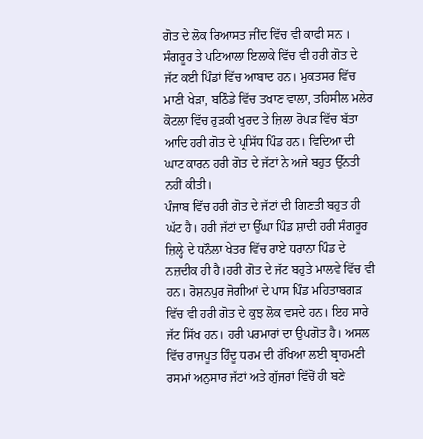ਗੋਤ ਦੇ ਲੋਕ ਰਿਆਸਤ ਜੀਂਦ ਵਿੱਚ ਵੀ ਕਾਫੀ ਸਨ । ਸੰਗਰੂਰ ਤੇ ਪਟਿਆਲਾ ਇਲਾਕੇ ਵਿੱਚ ਵੀ ਹਰੀ ਗੋਤ ਦੇ ਜੱਟ ਕਈ ਪਿੰਡਾਂ ਵਿੱਚ ਆਬਾਦ ਹਨ। ਮੁਕਤਸਰ ਵਿੱਚ ਮਾਣੀ ਖੇੜਾ, ਬਠਿੰਡੇ ਵਿੱਚ ਤਖਾਣ ਵਾਲਾ, ਤਹਿਸੀਲ ਮਲੇਰ ਕੋਟਲਾ ਵਿੱਚ ਰੁੜਕੀ ਖੁਰਦ ਤੇ ਜ਼ਿਲਾ ਰੋਪੜ ਵਿੱਚ ਬੱਤਾ ਆਦਿ ਹਰੀ ਗੋਤ ਦੇ ਪ੍ਰਸਿੱਧ ਪਿੰਡ ਹਨ। ਵਿਦਿਆ ਦੀ ਘਾਟ ਕਾਰਨ ਹਰੀ ਗੋਤ ਦੇ ਜੱਟਾਂ ਨੇ ਅਜੇ ਬਹੁਤ ਉੱਨਤੀ ਨਹੀਂ ਕੀਤੀ।
ਪੰਜਾਬ ਵਿੱਚ ਹਰੀ ਗੋਤ ਦੇ ਜੱਟਾਂ ਦੀ ਗਿਣਤੀ ਬਹੁਤ ਹੀ ਘੱਟ ਹੈ। ਹਰੀ ਜੱਟਾਂ ਦਾ ਉੱਘਾ ਪਿੰਡ ਸ਼ਾਦੀ ਹਰੀ ਸੰਗਰੂਰ ਜ਼ਿਲ੍ਹੇ ਦੇ ਧਨੌਲਾ ਖੇਤਰ ਵਿੱਚ ਰਾਏ ਧਰਾਨਾ ਪਿੰਡ ਦੇ ਨਜ਼ਦੀਕ ਹੀ ਹੈ।ਹਰੀ ਗੋਤ ਦੇ ਜੱਟ ਬਹੁਤੇ ਮਾਲਵੇ ਵਿੱਚ ਵੀ ਹਨ। ਰੋਸ਼ਨਪੁਰ ਜੋਗੀਆਂ ਦੇ ਪਾਸ ਪਿੰਡ ਮਹਿਤਾਬਗੜ ਵਿੱਚ ਵੀ ਹਰੀ ਗੋਤ ਦੇ ਕੁਝ ਲੋਕ ਵਸਦੇ ਹਨ। ਇਹ ਸਾਰੇ ਜੱਟ ਸਿੱਖ ਹਨ। ਹਰੀ ਪਰਮਾਰਾਂ ਦਾ ਉਪਗੋਤ ਹੈ। ਅਸਲ ਵਿੱਚ ਰਾਜਪੂਤ ਹਿੰਦੂ ਧਰਮ ਦੀ ਰੱਖਿਆ ਲਈ ਬ੍ਰਾਹਮਣੀ ਰਸਮਾਂ ਅਨੁਸਾਰ ਜੱਟਾਂ ਅਤੇ ਗੁੱਜਰਾਂ ਵਿੱਚੋਂ ਹੀ ਬਣੇ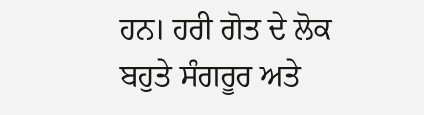ਹਨ। ਹਰੀ ਗੋਤ ਦੇ ਲੋਕ ਬਹੁਤੇ ਸੰਗਰੂਰ ਅਤੇ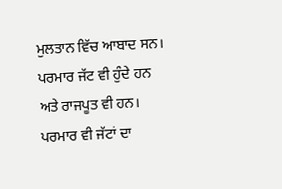ਮੁਲਤਾਨ ਵਿੱਚ ਆਬਾਦ ਸਨ। ਪਰਮਾਰ ਜੱਟ ਵੀ ਹੁੰਦੇ ਹਨ ਅਤੇ ਰਾਜਪੂਤ ਵੀ ਹਨ। ਪਰਮਾਰ ਵੀ ਜੱਟਾਂ ਦਾ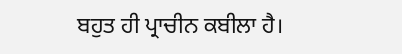ਬਹੁਤ ਹੀ ਪ੍ਰਾਚੀਨ ਕਬੀਲਾ ਹੈ।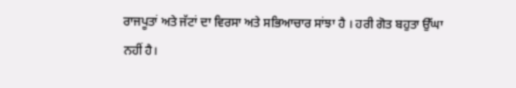ਰਾਜਪੂਤਾਂ ਅਤੇ ਜੱਟਾਂ ਦਾ ਵਿਰਸਾ ਅਤੇ ਸਭਿਆਚਾਰ ਸਾਂਝਾ ਹੈ । ਹਰੀ ਗੋਤ ਬਹੁਤਾ ਉੱਘਾ ਨਹੀਂ ਹੈ।